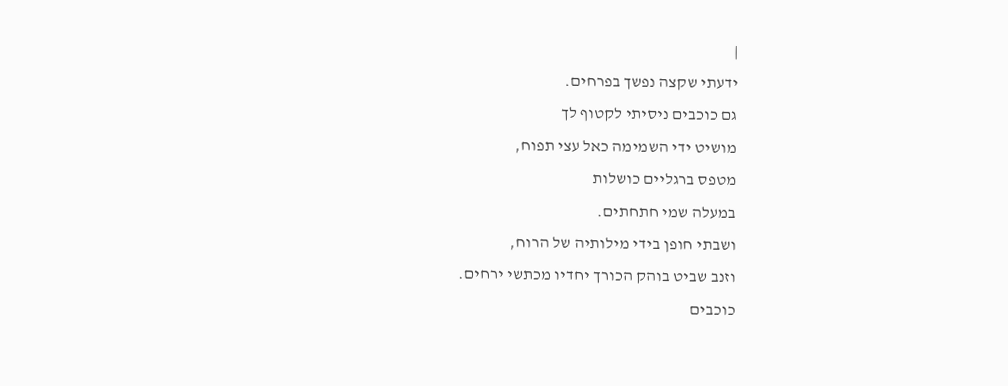|
ידעתי שקצה נפשך בפרחים.
גם כוכבים ניסיתי לקטוף לך
מושיט ידי השמימה כאל עצי תפוח,
מטפס ברגליים כושלות
במעלה שמי חתחתים.
ושבתי חופן בידי מילותיה של הרוח,
וזנב שביט בוהק הכורך יחדיו מכתשי ירחים.
כוכבים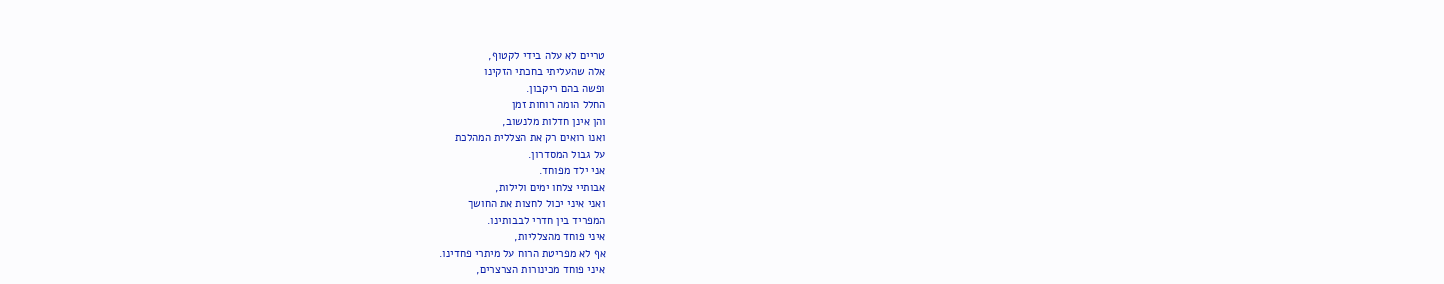טריים לא עלה בידי לקטוף,
אלה שהעליתי בחכתי הזקינו
ופשה בהם ריקבון.
החלל הומה רוחות זמן
והן אינן חדלות מלנשוב,
ואנו רואים רק את הצללית המהלכת
על גבול המסדרון.
אני ילד מפוחד.
אבותיי צלחו ימים ולילות,
ואני איני יכול לחצות את החושך
המפריד בין חדרי לבבותינו.
איני פוחד מהצלליות,
אף לא מפריטת הרוח על מיתרי פחדינו.
איני פוחד מכינורות הצרצרים,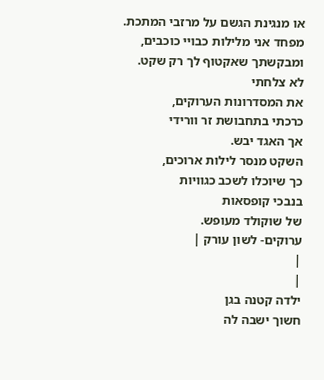או מנגינת הגשם על מרזבי המתכת.
מפחד אני מלילות כבויי כוכבים,
ומבקשתך שאקטוף לך רק שקט.
לא צלחתי
את המסדרונות הערוקים,
כרכתי בתחבושת זר וורידי
אך האגד יבש.
השקט מנסר לילות ארוכים,
כך שיוכלו לשכב כגוויות
בנבכי קופסאות
של שוקולד מעופש.
ערוקים- לשון עורק |
|
|
ילדה קטנה בגן
חשוך ישבה לה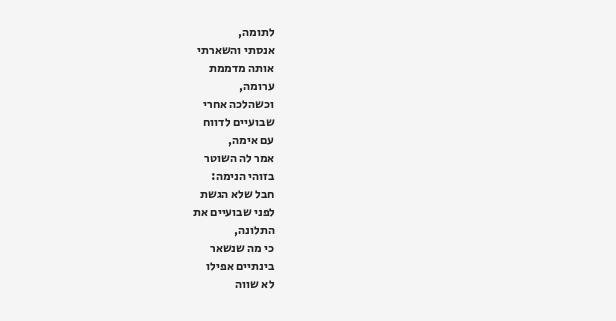לתומה,
אנסתי והשארתי
אותה מדממת
ערומה,
וכשהלכה אחרי
שבועיים לדווח
עם אימה,
אמר לה השוטר
בזוהי הנימה:
חבל שלא הגשת
לפני שבועיים את
התלונה,
כי מה שנשאר
בינתיים אפילו
לא שווה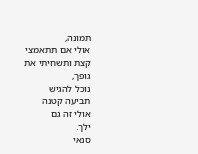תמונה,
אולי אם תתאמצי
קצת ותשחיתי את
גופך,
נוכל להגיש
תביעה קטנה
אולי זה גם
ילך.
סנאי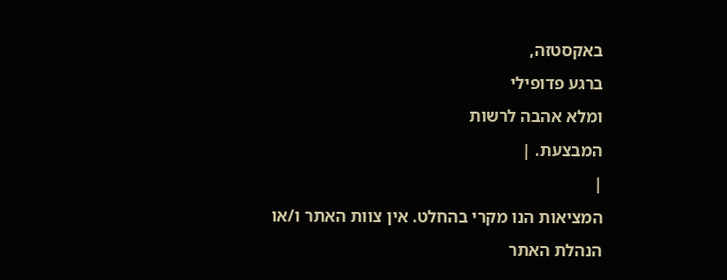באקסטזה,
ברגע פדופילי
ומלא אהבה לרשות
המבצעת. |
|
המציאות הנו מקרי בהחלט. אין צוות האתר ו/או
הנהלת האתר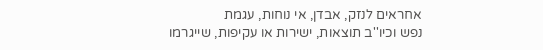אחראים לנזק, אבדן, אי נוחות, עגמת
נפש וכיו''ב תוצאות, ישירות או עקיפות, שייגרמו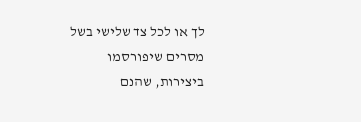לך או לכל צד שלישי בשל מסרים שיפורסמו
ביצירות, שהנם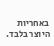באחריות היוצר בלבד.